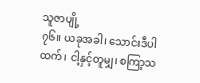သူဇာပျို့
၇၆။ ယခုအခါ၊ သောင်းဒီပါထက်၊ ငါ့နှင့်တူမျှ၊ စကြာ့သ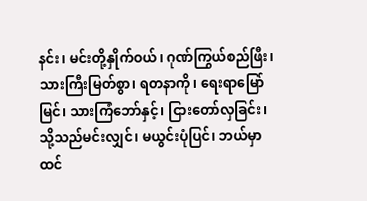နင်း၊ မင်းတို့နှိုက်ဝယ်၊ ဂုဏ်ကြွယ်စည်ဖြီး၊ သားကြီးမြတ်စွာ၊ ရတနာကို၊ ရေးရာမြော်မြင်၊ သားကြံဘော်နှင့်၊ ငြားတော်လှခြင်း၊ သို့သည်မင်းလျှင်၊ မယွင်းပုံပြင်၊ ဘယ်မှာထင်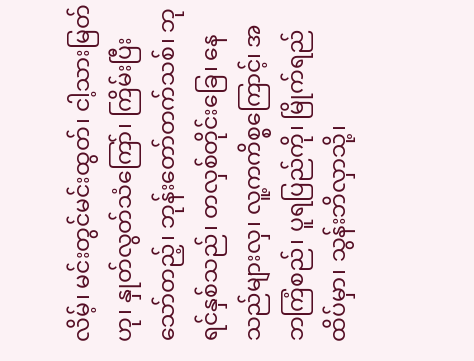လိမ့်၊ မင်းတွင်မင်းထွတ်၊ ငါ့သားမြတ်ဟု၊ နှုတ်လွတ်သံကြော်၊ ကြိမ်းပြီးသော်တည့်၊ ဘုန်းတော်တက်သစ်၊ ဘုရင်နှစ်သည်၊ တလှစ်တိုင်းခြေ၊ နေသည်များလှ၊ လူ့ကကိစ္စကြောင့်၊ အဘကြံစည်၊ ပူရပြည်ကို၊ မြိုက်ရည်ထိပ်မှာ၊ သွန်းဘိလှာသို့၊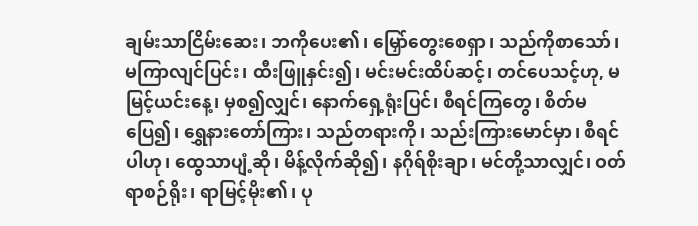ချမ်းသာငြိမ်းဆေး၊ ဘကိုပေး၏၊ မြှော်တွေးစေရှာ၊ သည်ကိုစာသော်၊ မကြာလျင်ပြင်း၊ ထီးဖြူနှင်း၍၊ မင်းမင်းထိပ်ဆင့်၊ တင်ပေသင့်ဟု, မမြင့်ယင်းနေ့၊ မှစ၍လျှင်၊ နောက်ရှေ့ရုံးပြင်၊ စီရင်ကြတွေ၊ စိတ်မပြေ၍၊ ရွှေနားတော်ကြား၊ သည်တရားကို၊ သည်းကြားမောင်မှာ၊ စီရင်ပါဟု၊ ထွေသာပျံ့ဆို၊ မိန့်လိုက်ဆို၍၊ နဂိုရ်စိုးချာ၊ မင်တို့သာလျှင်၊ ဝတ်ရာစဉ်ရိုး၊ ရာမြင့်မိုး၏၊ ပု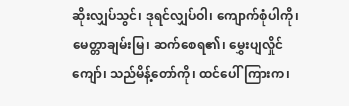ဆိုးလျှပ်သွင်၊ ဒုရင်လျှပ်ဝါ၊ ကျောက်စုံပါကို၊ မေတ္တာချမ်းမြ၊ ဆက်စေရ၏၊ မွှေးပျလှိုင်ကျော်၊ သည်မိန့်တော်ကို၊ ထင်ပေါ်ကြားက၊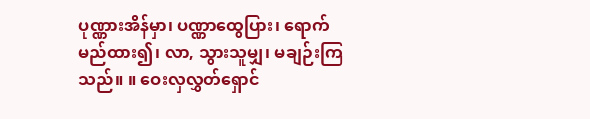ပုဏ္ဏားအိန်မှာ၊ ပဏ္ဏာထွေပြား၊ ရောက်မည်ထား၍၊ လာ, သွားသူမျှ၊ မချဉ်းကြသည်။ ။ ဝေးလှလွှတ်ရှောင်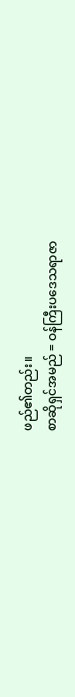ဖည်၏တည်း။
စာဆိုရှင်အမည် = ဝန်ကြီးပဒေသရာဇာ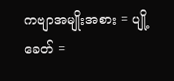ကဗျာအမျိုးအစား = ပျို့
ခေတ် =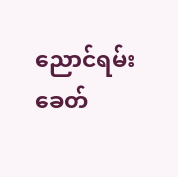ညောင်ရမ်းခေတ်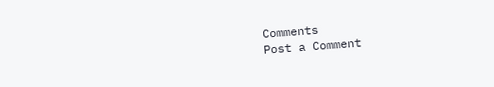Comments
Post a Comment